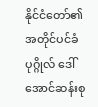နိုင်ငံတော်၏ အတိုင်ပင်ခံပုဂ္ဂိုလ် ဒေါ်အောင်ဆန်းစု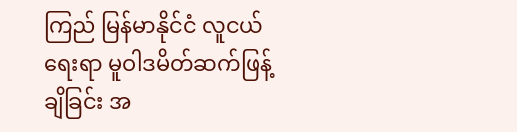ကြည် မြန်မာနိုင်ငံ လူငယ်ရေးရာ မူဝါဒမိတ်ဆက်ဖြန့်ချိခြင်း အ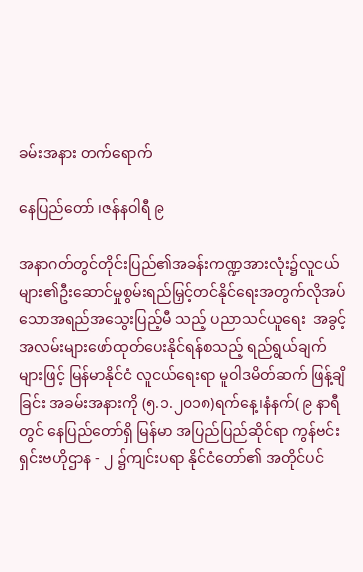ခမ်းအနား တက်ရောက်

နေပြည်တော် ၊ဇန်နဝါရီ ၉

အနာဂတ်တွင်တိုင်းပြည်၏အခန်းကဏ္ဍအားလုံး၌လူငယ်များ၏ဦးဆောင်မှုစွမ်းရည်မြှင့်တင်နိုင်ရေးအတွက်လိုအပ်သောအရည်အသွေးပြည့်မီ သည့် ပညာသင်ယူရေး  အခွင့်အလမ်းများဖော်ထုတ်ပေးနိုင်ရန်စသည့် ရည်ရွယ်ချက် များဖြင့် မြန်မာနိုင်ငံ လူငယ်ရေးရာ မူဝါဒမိတ်ဆက် ဖြန့်ချိခြင်း အခမ်းအနားကို (၅.၁.၂၀၁၈)ရက်နေ့၊နံနက်( ၉ နာရီတွင် နေပြည်တော်ရှိ မြန်မာ အပြည်ပြည်ဆိုင်ရာ ကွန်ဗင်းရှင်းဗဟိုဌာန - ၂ ၌ကျင်းပရာ နိုင်ငံတော်၏ အတိုင်ပင်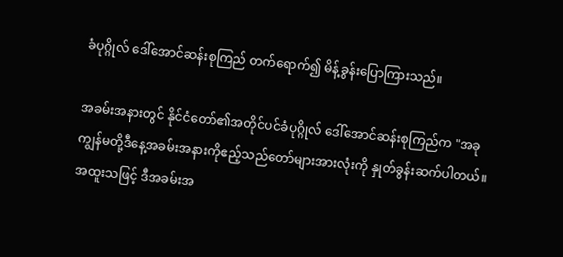ခံပုဂ္ဂိုလ် ဒေါ်အောင်ဆန်းစုကြည် တက်ရောက်၍ မိန့်ခွန်းပြောကြားသည်။

အခမ်းအနားတွင် နိုင်ငံတော်၏အတိုင်ပင်ခံပုဂ္ဂိုလ် ဒေါ်အောင်ဆန်းစုကြည်က "အခုကျွန်မတို့ဒီနေ့အခမ်းအနားကိုဧည့်သည်တော်များအားလုံးကို နှုတ်ခွန်းဆက်ပါတယ်။ အထူးသဖြင့် ဒီအခမ်းအ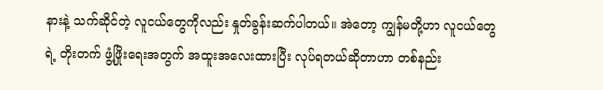နားနဲ့ သက်ဆိုင်တဲ့ လူငယ်တွေကိုလည်း နှုတ်ခွန်းဆက်ပါတယ်။ အဲတော့ ကျွန်မတို့ဟာ လူငယ်တွေရဲ့ တိုးတက် ဖွံ့ဖြိုးရေးအတွက် အထူးအလေးထားပြီး လုပ်ရတယ်ဆိုတာဟာ တစ်နည်း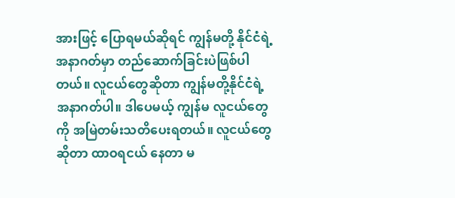အားဖြင့် ပြောရမယ်ဆိုရင် ကျွန်မတို့ နိုင်ငံရဲ့ အနာဂတ်မှာ တည်ဆောက်ခြင်းပဲဖြစ်ပါတယ်။ လူငယ်တွေဆိုတာ ကျွန်မတို့နိုင်ငံရဲ့ အနာဂတ်ပါ။ ဒါပေမယ့် ကျွန်မ လူငယ်တွေကို အမြဲတမ်းသတိပေးရတယ်။ လူငယ်တွေဆိုတာ ထာဝရငယ် နေတာ မ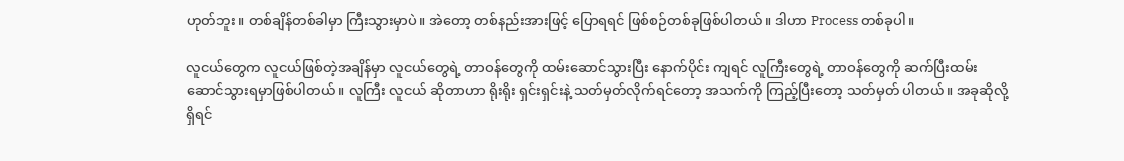ဟုတ်ဘူး။ တစ်ချိန်တစ်ခါမှာ ကြီးသွားမှာပဲ။ အဲတော့ တစ်နည်းအားဖြင့် ပြောရရင် ဖြစ်စဉ်တစ်ခုဖြစ်ပါတယ်။ ဒါဟာ Process တစ်ခုပါ။

လူငယ်တွေက လူငယ်ဖြစ်တဲ့အချိန်မှာ လူငယ်တွေရဲ့ တာဝန်တွေကို ထမ်းဆောင်သွားပြီး နောက်ပိုင်း ကျရင် လူကြီးတွေရဲ့ တာဝန်တွေကို ဆက်ပြီးထမ်းဆောင်သွားရမှာဖြစ်ပါတယ်။ လူကြီး လူငယ် ဆိုတာဟာ ရိုးရိုး ရှင်းရှင်းနဲ့ သတ်မှတ်လိုက်ရင်တော့ အသက်ကို ကြည့်ပြီးတော့ သတ်မှတ် ပါတယ်။ အခုဆိုလို့ရှိရင်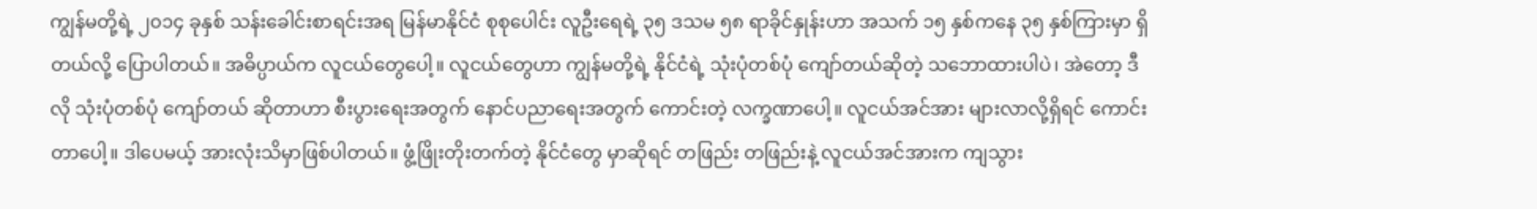ကျွန်မတို့ရဲ့ ၂၀၁၄ ခုနှစ် သန်းခေါင်းစာရင်းအရ မြန်မာနိုင်ငံ စုစုပေါင်း လူဦးရေရဲ့ ၃၅ ဒသမ ၅၈ ရာခိုင်နှုန်းဟာ အသက် ၁၅ နှစ်ကနေ ၃၅ နှစ်ကြားမှာ ရှိတယ်လို့ ပြောပါတယ်။ အဓိပ္ပာယ်က လူငယ်တွေပေါ့။ လူငယ်တွေဟာ ကျွန်မတို့ရဲ့ နိုင်ငံရဲ့ သုံးပုံတစ်ပုံ ကျော်တယ်ဆိုတဲ့ သဘောထားပါပဲ၊ အဲတော့ ဒီလို သုံးပုံတစ်ပုံ ကျော်တယ် ဆိုတာဟာ စီးပွားရေးအတွက် နောင်ပညာရေးအတွက် ကောင်းတဲ့ လက္ခဏာပေါ့။ လူငယ်အင်အား များလာလို့ရှိရင် ကောင်းတာပေါ့။ ဒါပေမယ့် အားလုံးသိမှာဖြစ်ပါတယ်။ ဖွံ့ဖြိုးတိုးတက်တဲ့ နိုင်ငံတွေ မှာဆိုရင် တဖြည်း တဖြည်းနဲ့ လူငယ်အင်အားက ကျသွား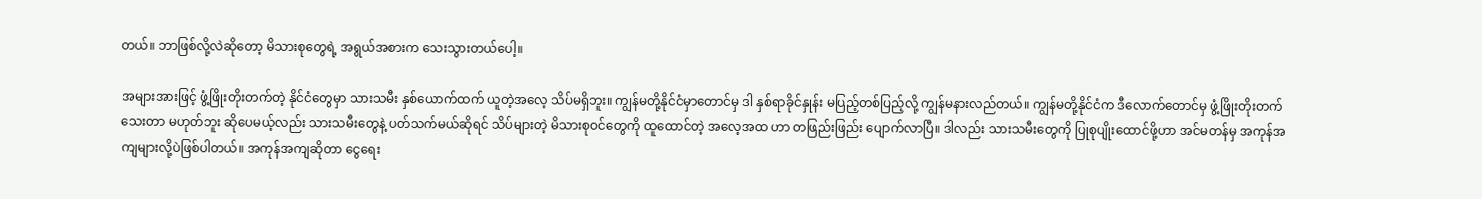တယ်။ ဘာဖြစ်လို့လဲဆိုတော့ မိသားစုတွေရဲ့ အရွယ်အစားက သေးသွားတယ်ပေါ့။

အများအားဖြင့် ဖွံ့ဖြိုးတိုးတက်တဲ့ နိုင်ငံတွေမှာ သားသမီး နှစ်ယောက်ထက် ယူတဲ့အလေ့ သိပ်မရှိဘူး။ ကျွန်မတို့နိုင်ငံမှာတောင်မှ ဒါ နှစ်ရာခိုင်နှုန်း မပြည့်တစ်ပြည့်လို့ ကျွန်မနားလည်တယ်။ ကျွန်မတို့နိုင်ငံက ဒီလောက်တောင်မှ ဖွံ့ဖြိုးတိုးတက်သေးတာ မဟုတ်ဘူး ဆိုပေမယ့်လည်း သားသမီးတွေနဲ့ ပတ်သက်မယ်ဆိုရင် သိပ်များတဲ့ မိသားစုဝင်တွေကို ထူထောင်တဲ့ အလေ့အထ ဟာ တဖြည်းဖြည်း ပျောက်လာပြီ။ ဒါလည်း သားသမီးတွေကို ပြုစုပျိုးထောင်ဖို့ဟာ အင်မတန်မှ အကုန်အကျများလို့ပဲဖြစ်ပါတယ်။ အကုန်အကျဆိုတာ ငွေရေး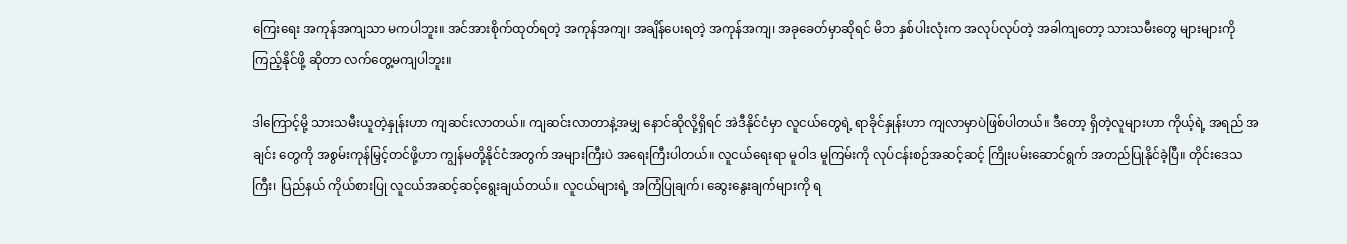ကြေးရေး အကုန်အကျသာ မကပါဘူး။ အင်အားစိုက်ထုတ်ရတဲ့ အကုန်အကျ၊ အချိန်ပေးရတဲ့ အကုန်အကျ၊ အခုခေတ်မှာဆိုရင် မိဘ နှစ်ပါးလုံးက အလုပ်လုပ်တဲ့ အခါကျတော့ သားသမီးတွေ များများကို ကြည့်နိုင်ဖို့ ဆိုတာ လက်တွေ့မကျပါဘူး။

ဒါကြောင့်မို့ သားသမီးယူတဲ့နှုန်းဟာ ကျဆင်းလာတယ်။ ကျဆင်းလာတာနဲ့အမျှ နောင်ဆိုလို့ရှိရင် အဲဒီနိုင်ငံမှာ လူငယ်တွေရဲ့ ရာခိုင်နှုန်းဟာ ကျလာမှာပဲဖြစ်ပါတယ်။ ဒီတော့ ရှိတဲ့လူများဟာ ကိုယ့်ရဲ့ အရည် အချင်း တွေကို အစွမ်းကုန်မြှင့်တင်ဖို့ဟာ ကျွန်မတို့နိုင်ငံအတွက် အများကြီးပဲ အရေးကြီးပါတယ်။ လူငယ်ရေးရာ မူဝါဒ မူကြမ်းကို လုပ်ငန်းစဉ်အဆင့်ဆင့် ကြိုးပမ်းဆောင်ရွက် အတည်ပြုနိုင်ခဲ့ပြီ။ တိုင်းဒေသကြီး၊ ပြည်နယ် ကိုယ်စားပြု လူငယ်အဆင့်ဆင့်ရွေးချယ်တယ်။ လူငယ်များရဲ့ အကြံပြုချက်၊ ဆွေးနွေးချက်များကို ရ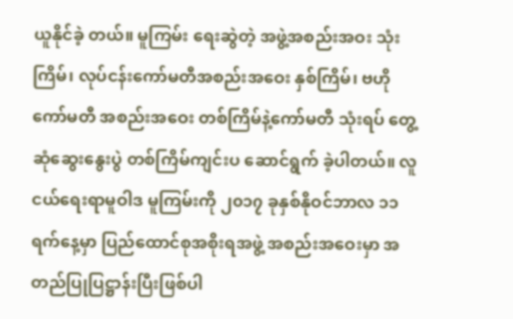ယူနိုင်ခဲ့ တယ်။ မူကြမ်း ရေးဆွဲတဲ့ အဖွဲ့အစည်းအဝး သုံးကြိမ်၊ လုပ်ငန်းကော်မတီအစည်းအဝေး နှစ်ကြိမ်၊ ဗဟို ကော်မတီ အစည်းအဝေး တစ်ကြိမ်နဲ့ကော်မတီ သုံးရပ် တွေ့ဆုံဆွေးနွေးပွဲ တစ်ကြိမ်ကျင်းပ ဆောင်ရွက် ခဲ့ပါတယ်။ လူငယ်ရေးရာမူဝါဒ မူကြမ်းကို ၂၀၁၇ ခုနှစ်နိုဝင်ဘာလ ၁၁ ရက်နေ့မှာ ပြည်ထောင်စုအစိုးရအဖွဲ့ အစည်းအဝေးမှာ အတည်ပြုပြဋ္ဌာန်းပြီးဖြစ်ပါ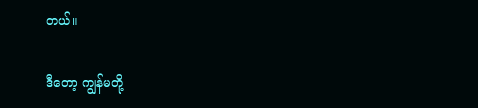တယ်။

ဒီတော့ ကျွန်မတို့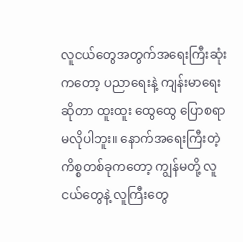လူငယ်တွေအတွက်အရေးကြီးဆုံးကတော့ ပညာရေးနဲ့ ကျန်းမာရေး ဆိုတာ ထူးထူး ထွေထွေ ပြောစရာမလိုပါဘူး။ နောက်အရေးကြီးတဲ့ ကိစ္စတစ်ခုကတော့ ကျွန်မတို့ လူငယ်တွေနဲ့ လူကြီးတွေ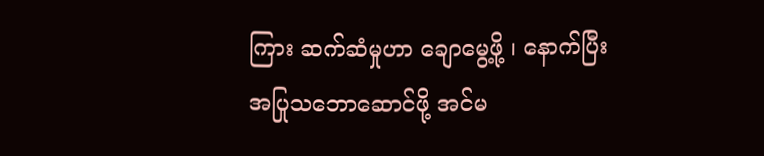ကြား ဆက်ဆံမှုဟာ ချောမွေ့ဖို့ ၊ နောက်ပြီး အပြုသဘောဆောင်ဖို့ အင်မ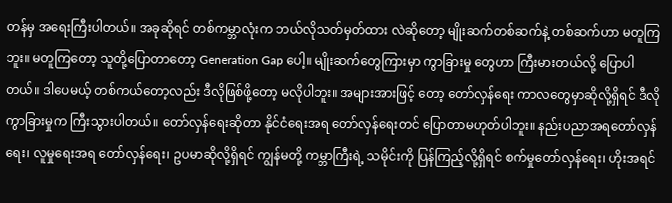တန်မှ အရေးကြီးပါတယ်။ အခုဆိုရင် တစ်ကမ္ဘာလုံးက ဘယ်လိုသတ်မှတ်ထား လဲဆိုတော့ မျိုးဆက်တစ်ဆက်နဲ့ တစ်ဆက်ဟာ မတူကြဘူး။ မတူကြတော့ သူတို့ပြောတာတော့ Generation Gap ပေါ့။ မျိုးဆက်တွေကြားမှာ ကွာခြားမှု တွေဟာ ကြီးမားတယ်လို့ ပြောပါတယ်။ ဒါပေမယ့် တစ်ကယ်တော့လည်း ဒီလိုဖြစ်ဖို့တော့ မလိုပါဘူး။ အများအားဖြင့် တော့ တော်လှန်ရေး ကာလတွေမှာဆိုလို့ရှိရင် ဒီလိုကွာခြားမှုက ကြီးသွားပါတယ်။ တော်လှန်ရေးဆိုတာ နိုင်ငံရေးအရ တော်လှန်ရေးတင် ပြောတာမဟုတ်ပါဘူး။ နည်းပညာအရတော်လှန်ရေး၊ လူမှုရေးအရ တော်လှန်ရေး၊ ဥပမာဆိုလို့ရှိရင် ကျွန်မတို့ ကမ္ဘာကြီးရဲ့ သမိုင်းကို ပြန်ကြည့်လို့ရှိရင် စက်မှုတော်လှန်ရေး၊ ဟိုးအရင်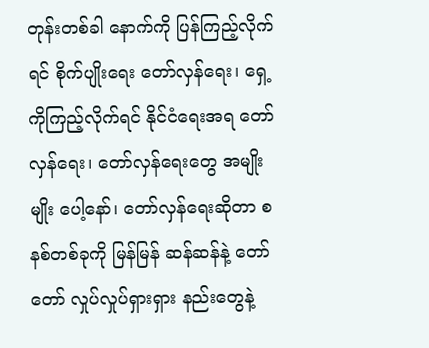တုန်းတစ်ခါ နောက်ကို ပြန်ကြည့်လိုက်ရင် စိုက်ပျိုးရေး တော်လှန်ရေး၊ ရှေ့ကိုကြည့်လိုက်ရင် နိုင်ငံရေးအရ တော်လှန်ရေး၊ တော်လှန်ရေးတွေ အမျိုးမျိုး ပေါ့နော်၊ တော်လှန်ရေးဆိုတာ စနစ်တစ်ခုကို မြန်မြန် ဆန်ဆန်နဲ့ တော်တော် လှုပ်လှုပ်ရှားရှား နည်းတွေနဲ့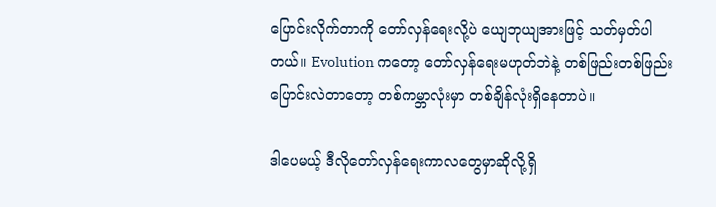ပြောင်းလိုက်တာကို တော်လှန်ရေးလို့ပဲ ယျေဘုယျအားဖြင့် သတ်မှတ်ပါတယ်။ Evolution ကတော့ တော်လှန်ရေးမဟုတ်ဘဲနဲ့ တစ်ဖြည်းတစ်ဖြည်း ပြောင်းလဲတာတော့ တစ်ကမ္ဘာလုံးမှာ တစ်ချိန်လုံးရှိနေတာပဲ။

ဒါပေမယ့် ဒီလိုတော်လှန်ရေးကာလတွေမှာဆိုလို့ရှိ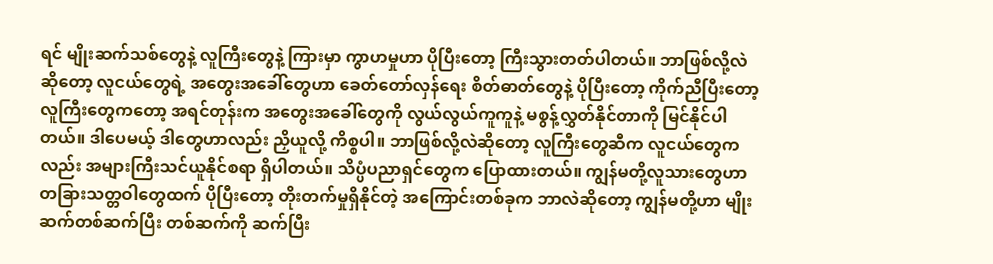ရင် မျိုးဆက်သစ်တွေနဲ့ လူကြီးတွေနဲ့ ကြားမှာ ကွာဟမှုဟာ ပိုပြီးတော့ ကြီးသွားတတ်ပါတယ်။ ဘာဖြစ်လို့လဲဆိုတော့ လူငယ်တွေရဲ့ အတွေးအခေါ်တွေဟာ ခေတ်တော်လှန်ရေး စိတ်ဓာတ်တွေနဲ့ ပိုပြီးတော့ ကိုက်ညီပြီးတော့ လူကြီးတွေကတော့ အရင်တုန်းက အတွေးအခေါ်တွေကို လွယ်လွယ်ကူကူနဲ့ မစွန့်လွှတ်နိုင်တာကို မြင်နိုင်ပါတယ်။ ဒါပေမယ့် ဒါတွေဟာလည်း ညှိယူလို့ ကိစ္စပါ။ ဘာဖြစ်လို့လဲဆိုတော့ လူကြီးတွေဆီက လူငယ်တွေကလည်း အများကြီးသင်ယူနိုင်စရာ ရှိပါတယ်။ သိပ္ပံပညာရှင်တွေက ပြောထားတယ်။ ကျွန်မတို့လူသားတွေဟာ တခြားသတ္တဝါတွေထက် ပိုပြီးတော့ တိုးတက်မှုရှိနိုင်တဲ့ အကြောင်းတစ်ခုက ဘာလဲဆိုတော့ ကျွန်မတို့ဟာ မျိုးဆက်တစ်ဆက်ပြီး တစ်ဆက်ကို ဆက်ပြီး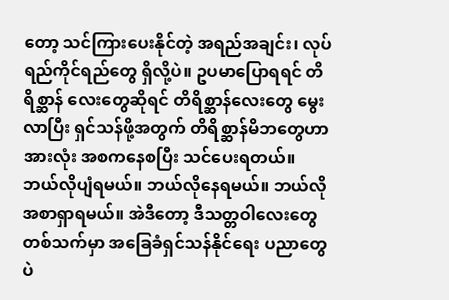တော့ သင်ကြားပေးနိုင်တဲ့ အရည်အချင်း၊ လုပ်ရည်ကိုင်ရည်တွေ ရှိလို့ပဲ။ ဥပမာပြောရရင် တိရိစ္ဆာန် လေးတွေဆိုရင် တိရိစ္ဆာန်လေးတွေ မွေးလာပြီး ရှင်သန်ဖို့အတွက် တိရိစ္ဆာန်မိဘတွေဟာ အားလုံး အစကနေစပြီး သင်ပေးရတယ်။ ဘယ်လိုပျံရမယ်။ ဘယ်လိုနေရမယ်။ ဘယ်လို အစာရှာရမယ်။ အဲဒီတော့ ဒီသတ္တဝါလေးတွေ တစ်သက်မှာ အခြေခံရှင်သန်နိုင်ရေး ပညာတွေပဲ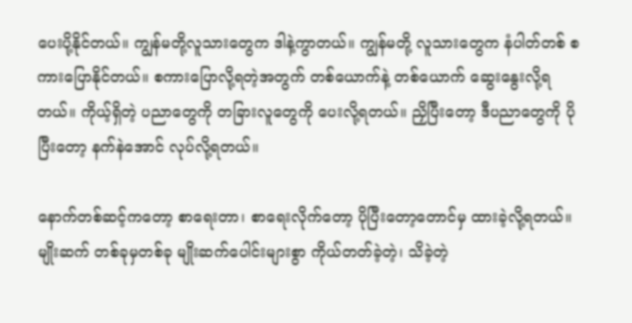ပေးပို့နိုင်တယ်။ ကျွန်မတို့လူသားတွေက ဒါနဲ့ကွာတယ်။ ကျွန်မတို့ လူသားတွေက နံပါတ်တစ် စကားပြောနိုင်တယ်။ စကားပြောလို့ရတဲ့အတွက် တစ်ယောက်နဲ့ တစ်ယောက် ဆွေးနွေးလို့ရတယ်။ ကိုယ့်ရှိတဲ့ ပညာတွေကို တခြားလူတွေကို ပေးလို့ရတယ်။ ညှိပြီးတော့ ဒီပညာတွေကို ပိုပြီးတော့ နက်နဲအောင် လုပ်လို့ရတယ်။

နောက်တစ်ဆင့်ကတော့ စာရေးတာ၊ စာရေးလိုက်တော့ ပိုပြီးတော့တောင်မှ ထားခဲ့လို့ရတယ်။ မျိုးဆက် တစ်ခုမှတစ်ခု မျိုးဆက်ပေါင်းများစွာ ကိုယ်တတ်ခဲ့တဲ့၊ သိခဲ့တဲ့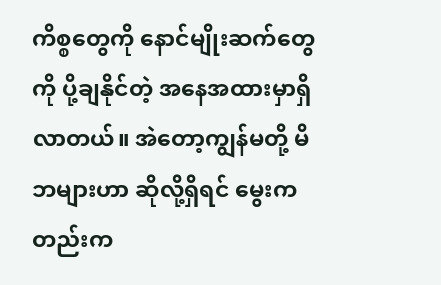ကိစ္စတွေကို နောင်မျိုးဆက်တွေကို ပို့ချနိုင်တဲ့ အနေအထားမှာရှိလာတယ်။ အဲတော့ကျွန်မတို့ မိဘများဟာ ဆိုလို့ရှိရင် မွေးကတည်းက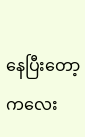နေပြီးတော့ ကလေး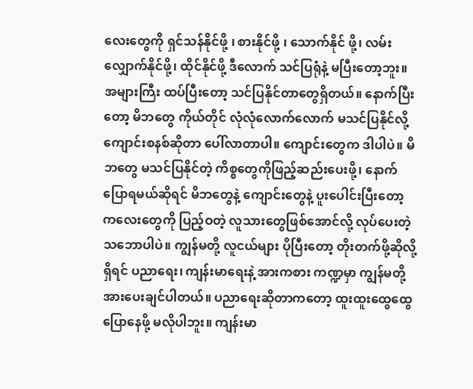လေးတွေကို ရှင်သန်နိုင်ဖို့ ၊ စားနိုင်ဖို့ ၊ သောက်နိုင် ဖို့၊ လမ်းလျှောက်နိုင်ဖို့၊ ထိုင်နိုင်ဖို့ ဒီလောက် သင်ပြရုံနဲ့ မပြီးတော့ဘူး။ အများကြီး ထပ်ပြီးတော့ သင်ပြနိုင်တာတွေရှိတယ်။ နောက်ပြီးတော့ မိဘတွေ ကိုယ်တိုင် လုံလုံလောက်လောက် မသင်ပြနိုင်လို့ ကျောင်းစနစ်ဆိုတာ ပေါ်လာတာပါ။ ကျောင်းတွေက ဒါပါပဲ။ မိဘတွေ မသင်ပြနိုင်တဲ့ ကိစ္စတွေကိုဖြည့်ဆည်းပေးဖို့၊ နောက်ပြောရမယ်ဆိုရင် မိဘတွေနဲ့ ကျောင်းတွေနဲ့ ပူးပေါင်းပြီးတော့ ကလေးတွေကို ပြည့်ဝတဲ့ လူသားတွေဖြစ်အောင်လို့ လုပ်ပေးတဲ့သဘောပါပဲ။ ကျွန်မတို့ လူငယ်များ ပိုပြီးတော့ တိုးတက်ဖို့ဆိုလို့ရှိရင် ပညာရေး၊ ကျန်းမာရေးနဲ့ အားကစား ကဏ္ဍမှာ ကျွန်မတို့ အားပေးချင်ပါတယ်။ ပညာရေးဆိုတာကတော့ ထူးထူးထွေထွေ ပြောနေဖို့ မလိုပါဘူး။ ကျန်းမာ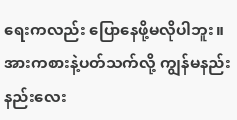ရေးကလည်း ပြောနေဖို့မလိုပါဘူး။ အားကစားနဲ့ပတ်သက်လို့ ကျွန်မနည်း နည်းလေး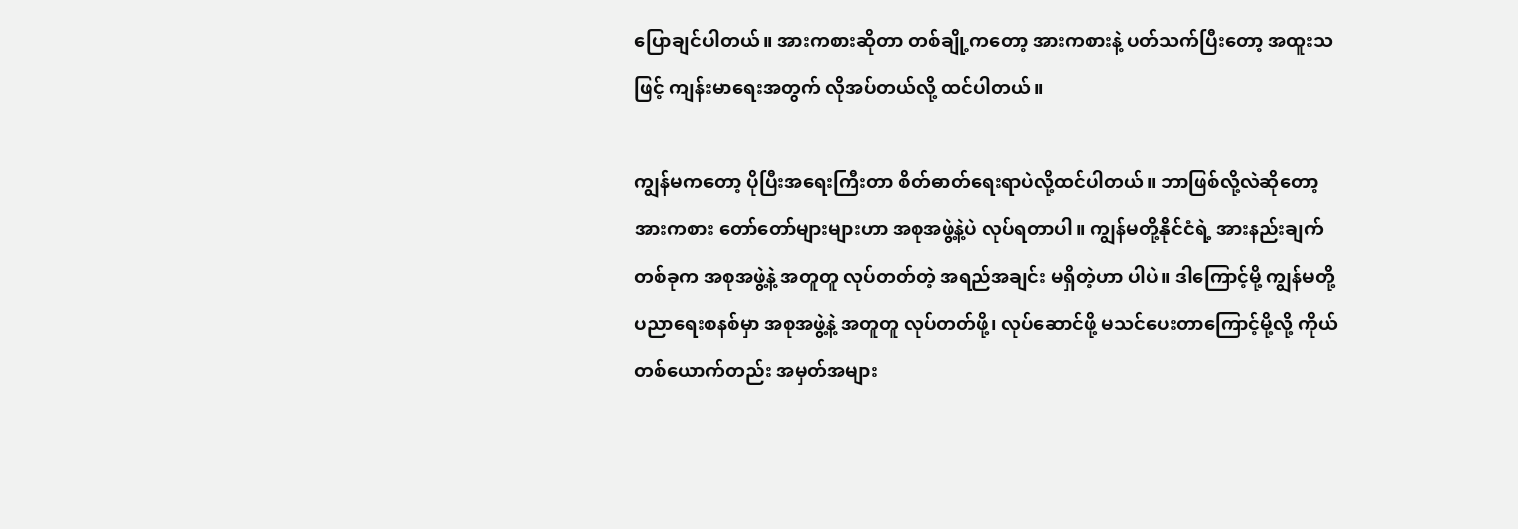ပြောချင်ပါတယ်။ အားကစားဆိုတာ တစ်ချို့ကတော့ အားကစားနဲ့ ပတ်သက်ပြီးတော့ အထူးသဖြင့် ကျန်းမာရေးအတွက် လိုအပ်တယ်လို့ ထင်ပါတယ်။

ကျွန်မကတော့ ပိုပြီးအရေးကြီးတာ စိတ်ဓာတ်ရေးရာပဲလို့ထင်ပါတယ်။ ဘာဖြစ်လို့လဲဆိုတော့ အားကစား တော်တော်များများဟာ အစုအဖွဲ့နဲ့ပဲ လုပ်ရတာပါ။ ကျွန်မတို့နိုင်ငံရဲ့ အားနည်းချက် တစ်ခုက အစုအဖွဲ့နဲ့ အတူတူ လုပ်တတ်တဲ့ အရည်အချင်း မရှိတဲ့ဟာ ပါပဲ။ ဒါကြောင့်မို့ ကျွန်မတို့ ပညာရေးစနစ်မှာ အစုအဖွဲ့နဲ့ အတူတူ လုပ်တတ်ဖို့၊ လုပ်ဆောင်ဖို့ မသင်ပေးတာကြောင့်မို့လို့ ကိုယ်တစ်ယောက်တည်း အမှတ်အများ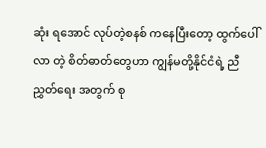ဆုံး ရအောင် လုပ်တဲ့စနစ် ကနေပြီးတော့ ထွက်ပေါ်လာ တဲ့ စိတ်ဓာတ်တွေဟာ ကျွန်မတို့နိုင်ငံရဲ့ ညီညွှတ်ရေး အတွက် စု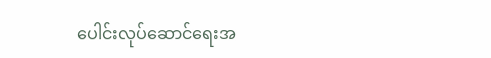ပေါင်းလုပ်ဆောင်ရေးအ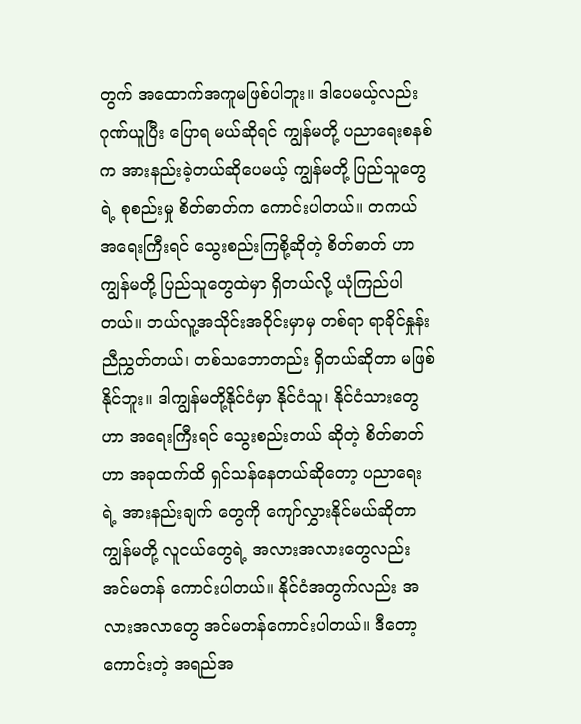တွက် အထောက်အကူမဖြစ်ပါဘူး။ ဒါပေမယ့်လည်း ဂုဏ်ယူပြီး ပြောရ မယ်ဆိုရင် ကျွန်မတို့ ပညာရေးစနစ်က အားနည်းခဲ့တယ်ဆိုပေမယ့် ကျွန်မတို့ ပြည်သူတွေရဲ့ စုစည်းမှု စိတ်ဓာတ်က ကောင်းပါတယ်။ တကယ်အရေးကြီးရင် သွေးစည်းကြစို့ဆိုတဲ့ စိတ်ဓာတ် ဟာ ကျွန်မတို့ ပြည်သူတွေထဲမှာ ရှိတယ်လို့ ယုံကြည်ပါတယ်။ ဘယ်လူ့အသိုင်းအဝိုင်းမှာမှ တစ်ရာ ရာခိုင်နှုန်း ညီညွှတ်တယ်၊ တစ်သဘောတည်း ရှိတယ်ဆိုတာ မဖြစ်နိုင်ဘူး။ ဒါကျွန်မတို့နိုင်ငံမှာ နိုင်ငံသူ၊ နိုင်ငံသားတွေဟာ အရေးကြီးရင် သွေးစည်းတယ် ဆိုတဲ့ စိတ်ဓာတ်ဟာ အခုထက်ထိ ရှင်သန်နေတယ်ဆိုတော့ ပညာရေးရဲ့ အားနည်းချက် တွေကို ကျော်လွှားနိုင်မယ်ဆိုတာ ကျွန်မတို့ လူငယ်တွေရဲ့ အလားအလားတွေလည်း အင်မတန် ကောင်းပါတယ်။ နိုင်ငံအတွက်လည်း အလားအလာတွေ အင်မတန်ကောင်းပါတယ်။ ဒီတော့ ကောင်းတဲ့ အရည်အ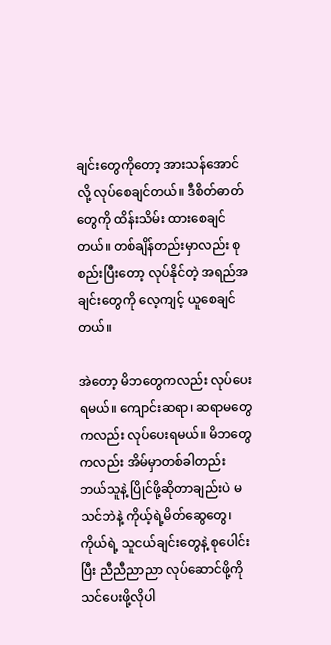ချင်းတွေကိုတော့ အားသန်အောင်လို့ လုပ်စေချင်တယ်။ ဒီစိတ်ဓာတ် တွေကို ထိန်းသိမ်း ထားစေချင်တယ်။ တစ်ချိန်တည်းမှာလည်း စုစည်းပြီးတော့ လုပ်နိုင်တဲ့ အရည်အချင်းတွေကို လေ့ကျင့် ယူစေချင်တယ်။

အဲတော့ မိဘတွေကလည်း လုပ်ပေးရမယ်။ ကျောင်းဆရာ၊ ဆရာမတွေကလည်း လုပ်ပေးရမယ်။ မိဘတွေကလည်း အိမ်မှာတစ်ခါတည်း ဘယ်သူနဲ့ ပြိုင်ဖို့ဆိုတာချည်းပဲ မသင်ဘဲနဲ့ ကိုယ့်ရဲ့မိတ်ဆွေတွေ၊ ကိုယ်ရဲ့ သူငယ်ချင်းတွေနဲ့ စုပေါင်းပြီး ညီညီညာညာ လုပ်ဆောင်ဖို့ကို သင်ပေးဖို့လိုပါ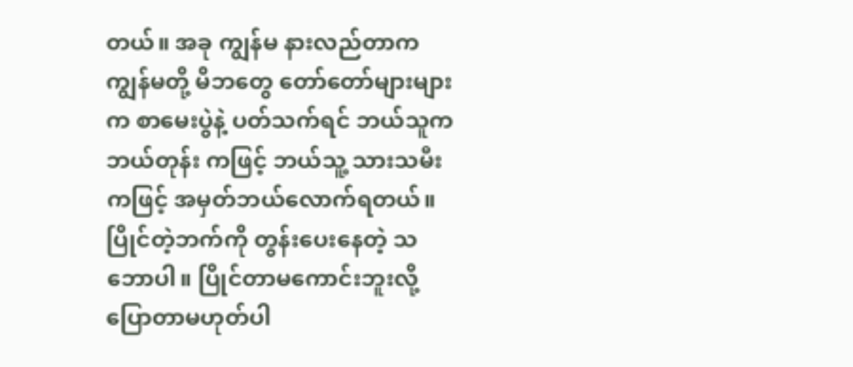တယ်။ အခု ကျွန်မ နားလည်တာက ကျွန်မတို့ မိဘတွေ တော်တော်များများက စာမေးပွဲနဲ့ ပတ်သက်ရင် ဘယ်သူက ဘယ်တုန်း ကဖြင့် ဘယ်သူ့ သားသမီးကဖြင့် အမှတ်ဘယ်လောက်ရတယ်။ ပြိုင်တဲ့ဘက်ကို တွန်းပေးနေတဲ့ သဘောပါ။ ပြိုင်တာမကောင်းဘူးလို့ ပြောတာမဟုတ်ပါ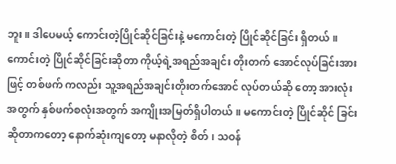ဘူး။ ဒါပေမယ့် ကောင်းတဲ့ပြိုင်ဆိုင်ခြင်းနဲ့ မကောင်းတဲ့ ပြိုင်ဆိုင်ခြင်း ရှိတယ်။ ကောင်းတဲ့ ပြိုင်ဆိုင်ခြင်းဆိုတာ ကိုယ့်ရဲ့အရည်အချင်း တိုးတက် အောင်လုပ်ခြင်းအားဖြင့် တစ်ဖက် ကလည်း သူ့အရည်အချင်းတိုးတက်အောင် လုပ်တယ်ဆို တော့ အားလုံးအတွက် နှစ်ဖက်စလုံးအတွက် အကျိုးအမြတ်ရှိပါတယ်။ မကောင်းတဲ့ ပြိုင်ဆိုင် ခြင်းဆိုတာကတော့ နောက်ဆုံးကျတော့ မနာလိုတဲ့ စိတ်၊ သဝန်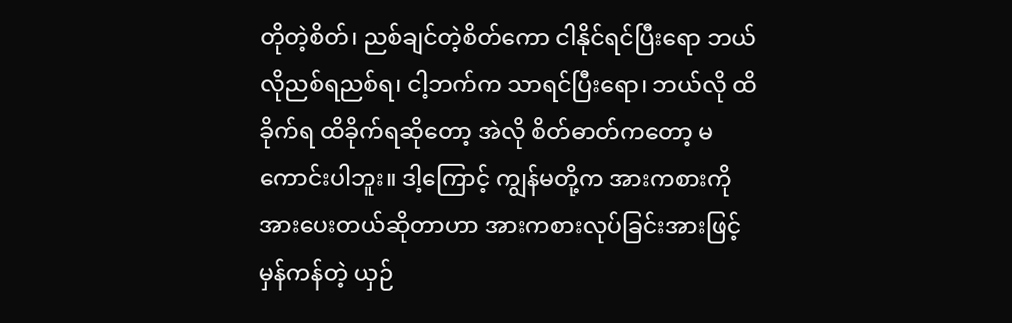တိုတဲ့စိတ်၊ ညစ်ချင်တဲ့စိတ်ကော ငါနိုင်ရင်ပြီးရော ဘယ်လိုညစ်ရညစ်ရ၊ ငါ့ဘက်က သာရင်ပြီးရော၊ ဘယ်လို ထိခိုက်ရ ထိခိုက်ရဆိုတော့ အဲလို စိတ်ဓာတ်ကတော့ မကောင်းပါဘူး။ ဒါ့ကြောင့် ကျွန်မတို့က အားကစားကို အားပေးတယ်ဆိုတာဟာ အားကစားလုပ်ခြင်းအားဖြင့် မှန်ကန်တဲ့ ယှဉ်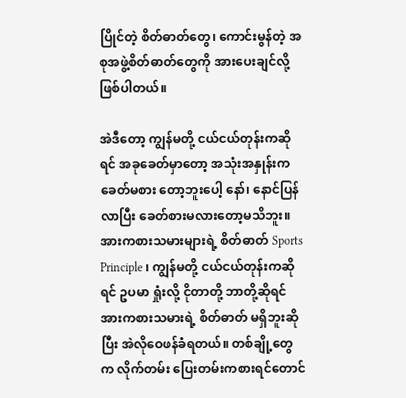ပြိုင်တဲ့ စိတ်ဓာတ်တွေ၊ ကောင်းမွန်တဲ့ အစုအဖွဲ့စိတ်ဓာတ်တွေကို အားပေးချင်လို့ဖြစ်ပါတယ်။

အဲဒီတော့ ကျွန်မတို့ ငယ်ငယ်တုန်းကဆိုရင် အခုခေတ်မှာတော့ အသုံးအနှုန်းက ခေတ်မစား တော့ဘူးပေါ့ နော်၊ နောင်ပြန်လာပြီး ခေတ်စားမလားတော့မသိဘူး။ အားကစားသမားများရဲ့ စိတ်ဓာတ် Sports Principle ၊ ကျွန်မတို့ ငယ်ငယ်တုန်းကဆိုရင် ဥပမာ ရှုံးလို့ ငိုတာတို့ ဘာတို့ဆိုရင် အားကစားသမားရဲ့ စိတ်ဓာတ် မရှိဘူးဆိုပြီး အဲလိုဝေဖန်ခံရတယ်။ တစ်ချို့တွေက လိုက်တမ်း ပြေးတမ်းကစားရင်တောင်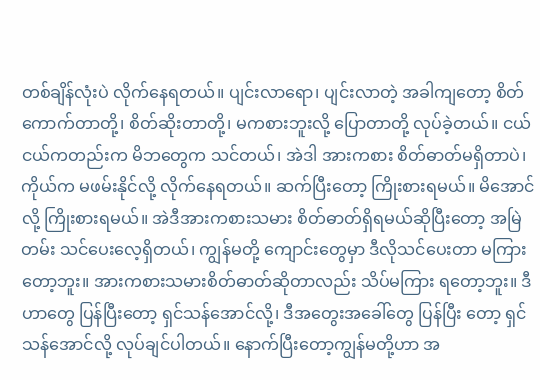တစ်ချိန်လုံးပဲ လိုက်နေရတယ်။ ပျင်းလာရော၊ ပျင်းလာတဲ့ အခါကျတော့ စိတ်ကောက်တာတို့၊ စိတ်ဆိုးတာတို့၊ မကစားဘူးလို့ ပြောတာတို့ လုပ်ခဲ့တယ်။ ငယ်ငယ်ကတည်းက မိဘတွေက သင်တယ်၊ အဲဒါ အားကစား စိတ်ဓာတ်မရှိတာပဲ၊ ကိုယ်က မဖမ်းနိုင်လို့ လိုက်နေရတယ်။ ဆက်ပြီးတော့ ကြိုးစားရမယ်။ မိအောင်လို့ ကြိုးစားရမယ်။ အဲဒီအားကစားသမား စိတ်ဓာတ်ရှိရမယ်ဆိုပြီးတော့ အမြဲတမ်း သင်ပေးလေ့ရှိတယ်၊ ကျွန်မတို့ ကျောင်းတွေမှာ ဒီလိုသင်ပေးတာ မကြားတော့ဘူး။ အားကစားသမားစိတ်ဓာတ်ဆိုတာလည်း သိပ်မကြား ရတော့ဘူး။ ဒီဟာတွေ ပြန်ပြီးတော့ ရှင်သန်အောင်လို့၊ ဒီအတွေးအခေါ်တွေ ပြန်ပြီး တော့ ရှင်သန်အောင်လို့ လုပ်ချင်ပါတယ်။ နောက်ပြီးတော့ကျွန်မတို့ဟာ အ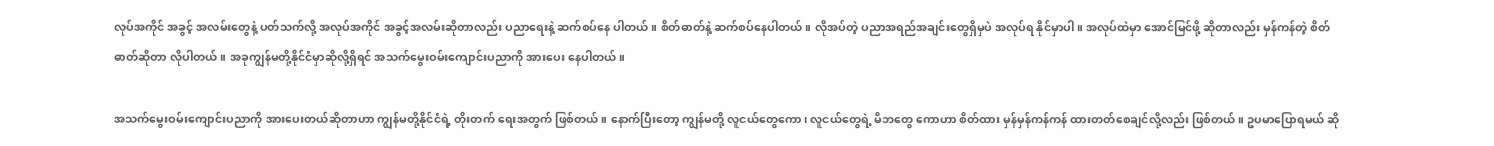လုပ်အကိုင် အခွင့် အလမ်းတွေနဲ့ ပတ်သက်လို့ အလုပ်အကိုင် အခွင့်အလမ်းဆိုတာလည်း ပညာရေးနဲ့ ဆက်စပ်နေ ပါတယ်။ စိတ်ဓာတ်နဲ့ ဆက်စပ်နေပါတယ်။ လိုအပ်တဲ့ ပညာအရည်အချင်းတွေရှိမှပဲ အလုပ်ရ နိုင်မှာပါ။ အလုပ်ထဲမှာ အောင်မြင်ဖို့ ဆိုတာလည်း မှန်ကန်တဲ့ စိတ်ဓာတ်ဆိုတာ လိုပါတယ်။ အခုကျွန်မတို့နိုင်ငံမှာဆိုလို့ရှိရင် အသက်မွေးဝမ်းကျောင်းပညာကို အားပေး နေပါတယ်။

အသက်မွေးဝမ်းကျောင်းပညာကို အားပေးတယ်ဆိုတာဟာ ကျွန်မတို့နိုင်ငံရဲ့ တိုးတက် ရေးအတွက် ဖြစ်တယ်။ နောက်ပြီးတော့ ကျွန်မတို့ လူငယ်တွေကော၊ လူငယ်တွေရဲ့ မိဘတွေ ကောဟာ စိတ်ထား မှန်မှန်ကန်ကန် ထားတတ်စေချင်လို့လည်း ဖြစ်တယ်။ ဥပမာပြောရမယ် ဆို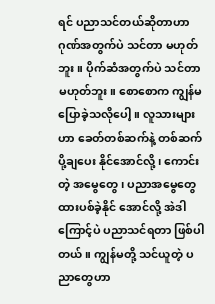ရင် ပညာသင်တယ်ဆိုတာဟာ ဂုဏ်အတွက်ပဲ သင်တာ မဟုတ်ဘူး။ ပိုက်ဆံအတွက်ပဲ သင်တာမဟုတ်ဘူး။ စောစောက ကျွန်မပြောခဲ့သလိုပေါ့။ လူသားများဟာ ခေတ်တစ်ဆက်နဲ့ တစ်ဆက် ပို့ချပေး နိုင်အောင်လို့၊ ကောင်းတဲ့ အမွေတွေ၊ ပညာအမွေတွေ ထားပစ်ခဲ့နိုင် အောင်လို့ အဲဒါကြောင့်ပဲ ပညာသင်ရတာ ဖြစ်ပါတယ်။ ကျွန်မတို့ သင်ယူတဲ့ ပညာတွေဟာ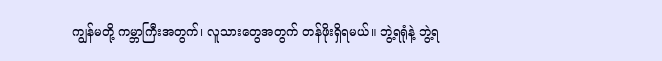ကျွန်မတို့ ကမ္ဘာကြီးအတွက်၊ လူသားတွေအတွက် တန်ဖိုးရှိရမယ်။ ဘွဲ့ရရုံနဲ့ ဘွဲ့ရ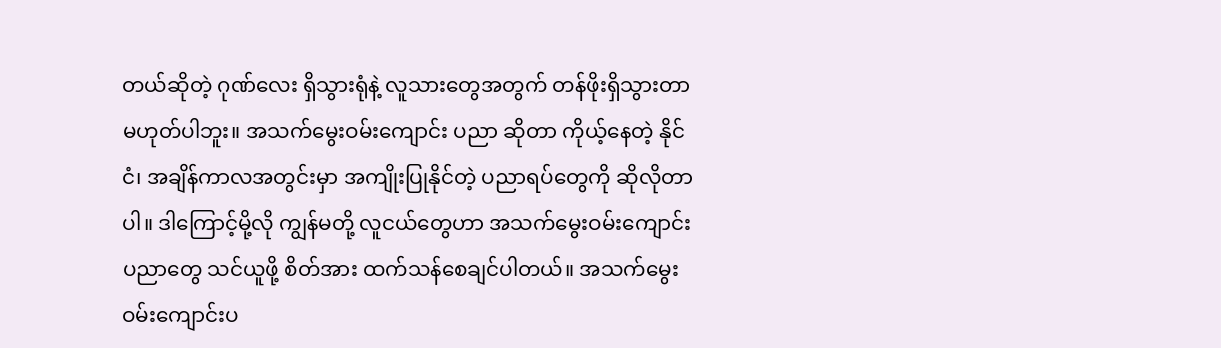တယ်ဆိုတဲ့ ဂုဏ်လေး ရှိသွားရုံနဲ့ လူသားတွေအတွက် တန်ဖိုးရှိသွားတာမဟုတ်ပါဘူး။ အသက်မွေးဝမ်းကျောင်း ပညာ ဆိုတာ ကိုယ့်နေတဲ့ နိုင်ငံ၊ အချိန်ကာလအတွင်းမှာ အကျိုးပြုနိုင်တဲ့ ပညာရပ်တွေကို ဆိုလိုတာပါ။ ဒါကြောင့်မို့လို ကျွန်မတို့ လူငယ်တွေဟာ အသက်မွေးဝမ်းကျောင်းပညာတွေ သင်ယူဖို့ စိတ်အား ထက်သန်စေချင်ပါတယ်။ အသက်မွေးဝမ်းကျောင်းပ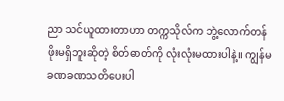ညာ သင်ယူထားတာဟာ တက္ကသိုလ်က ဘွဲ့လောက်တန်ဖိုးမရှိဘူးဆိုတဲ့ စိတ်ဓာတ်ကို လုံးလုံးမထားပါနဲ့။ ကျွန်မ ခဏခဏသတိပေးပါ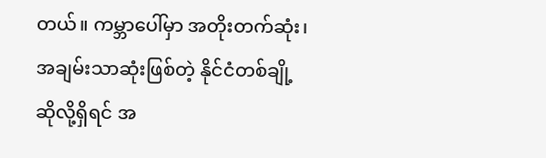တယ်။ ကမ္ဘာပေါ်မှာ အတိုးတက်ဆုံး၊ အချမ်းသာဆုံးဖြစ်တဲ့ နိုင်ငံတစ်ချို့ ဆိုလို့ရှိရင် အ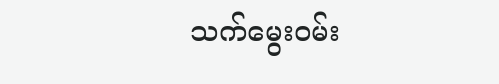သက်မွေးဝမ်း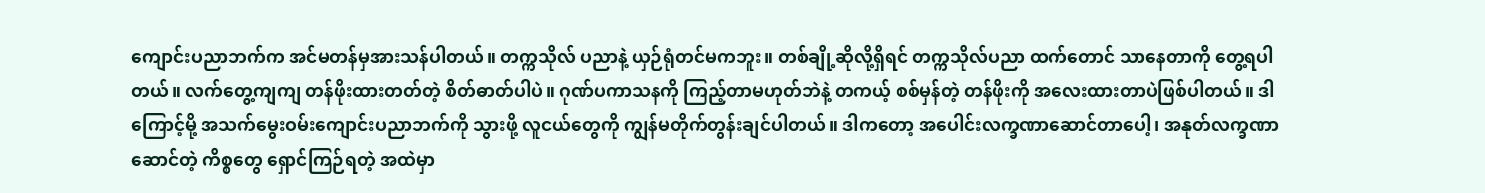ကျောင်းပညာဘက်က အင်မတန်မှအားသန်ပါတယ်။ တက္ကသိုလ် ပညာနဲ့ ယှဉ်ရုံတင်မကဘူး။ တစ်ချို့ဆိုလို့ရှိရင် တက္ကသိုလ်ပညာ ထက်တောင် သာနေတာကို တွေ့ရပါတယ်။ လက်တွေ့ကျကျ တန်ဖိုးထားတတ်တဲ့ စိတ်ဓာတ်ပါပဲ။ ဂုဏ်ပကာသနကို ကြည့်တာမဟုတ်ဘဲနဲ့ တကယ့် စစ်မှန်တဲ့ တန်ဖိုးကို အလေးထားတာပဲဖြစ်ပါတယ်။ ဒါကြောင့်မို့ အသက်မွေးဝမ်းကျောင်းပညာဘက်ကို သွားဖို့ လူငယ်တွေကို ကျွန်မတိုက်တွန်းချင်ပါတယ်။ ဒါကတော့ အပေါင်းလက္ခဏာဆောင်တာပေါ့၊ အနုတ်လက္ခဏာ ဆောင်တဲ့ ကိစ္စတွေ ရှောင်ကြဉ်ရတဲ့ အထဲမှာ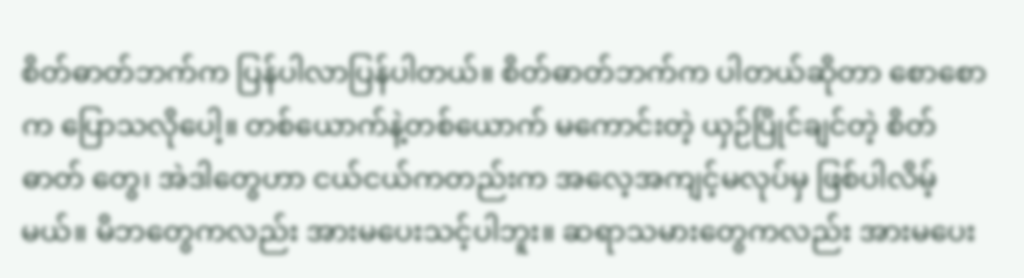စိတ်ဓာတ်ဘက်က ပြန်ပါလာပြန်ပါတယ်။ စိတ်ဓာတ်ဘက်က ပါတယ်ဆိုတာ စောစောက ပြောသလိုပေါ့။ တစ်ယောက်နဲ့တစ်ယောက် မကောင်းတဲ့ ယှဉ်ပြိုင်ချင်တဲ့ စိတ်ဓာတ် တွေ၊ အဲဒါတွေဟာ ငယ်ငယ်ကတည်းက အလေ့အကျင့်မလုပ်မှ ဖြစ်ပါလိမ့်မယ်။ မိဘတွေကလည်း အားမပေးသင့်ပါဘူး။ ဆရာသမားတွေကလည်း အားမပေး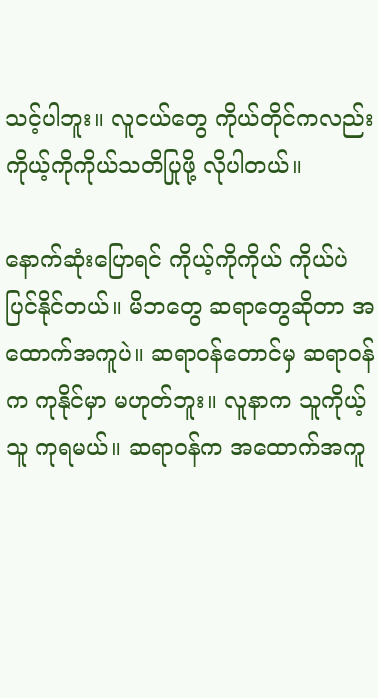သင့်ပါဘူး။ လူငယ်တွေ ကိုယ်တိုင်ကလည်း ကိုယ့်ကိုကိုယ်သတိပြုဖို့ လိုပါတယ်။

နောက်ဆုံးပြောရင် ကိုယ့်ကိုကိုယ် ကိုယ်ပဲပြင်နိုင်တယ်။ မိဘတွေ ဆရာတွေဆိုတာ အထောက်အကူပဲ။ ဆရာဝန်တောင်မှ ဆရာဝန်က ကုနိုင်မှာ မဟုတ်ဘူး။ လူနာက သူကိုယ့်သူ ကုရမယ်။ ဆရာဝန်က အထောက်အကူ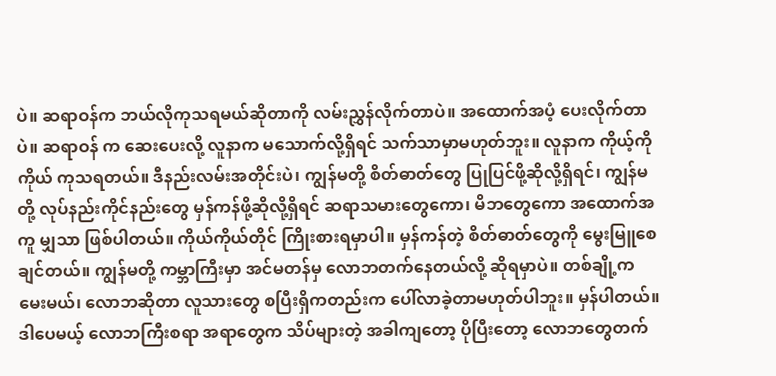ပဲ။ ဆရာဝန်က ဘယ်လိုကုသရမယ်ဆိုတာကို လမ်းညွှန်လိုက်တာပဲ။ အထောက်အပံ့ ပေးလိုက်တာပဲ။ ဆရာဝန် က ဆေးပေးလို့ လူနာက မသောက်လို့ရှိရင် သက်သာမှာမဟုတ်ဘူး။ လူနာက ကိုယ့်ကိုကိုယ် ကုသရတယ်။ ဒီနည်းလမ်းအတိုင်းပဲ၊ ကျွန်မတို့ စိတ်ဓာတ်တွေ ပြုပြင်ဖို့ဆိုလို့ရှိရင်၊ ကျွန်မတို့ လုပ်နည်းကိုင်နည်းတွေ မှန်ကန်ဖို့ဆိုလို့ရှိရင် ဆရာသမားတွေကော၊ မိဘတွေကော အထောက်အကူ မျှသာ ဖြစ်ပါတယ်။ ကိုယ်ကိုယ်တိုင် ကြိုးစားရမှာပါ။ မှန်ကန်တဲ့ စိတ်ဓာတ်တွေကို မွေးမြူစေချင်တယ်။ ကျွန်မတို့ ကမ္ဘာကြီးမှာ အင်မတန်မှ လောဘတက်နေတယ်လို့ ဆိုရမှာပဲ။ တစ်ချို့ကမေးမယ်၊ လောဘဆိုတာ လူသားတွေ စပြီးရှိကတည်းက ပေါ်လာခဲ့တာမဟုတ်ပါဘူး။ မှန်ပါတယ်။ဒါပေမယ့် လောဘကြီးစရာ အရာတွေက သိပ်များတဲ့ အခါကျတော့ ပိုပြီးတော့ လောဘတွေတက်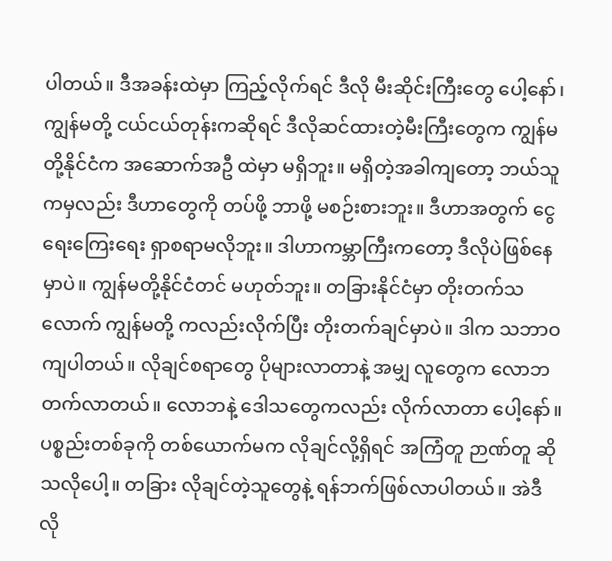ပါတယ်။ ဒီအခန်းထဲမှာ ကြည့်လိုက်ရင် ဒီလို မီးဆိုင်းကြီးတွေ ပေါ့နော်၊ ကျွန်မတို့ ငယ်ငယ်တုန်းကဆိုရင် ဒီလိုဆင်ထားတဲ့မီးကြီးတွေက ကျွန်မတို့နိုင်ငံက အဆောက်အဦ ထဲမှာ မရှိဘူး။ မရှိတဲ့အခါကျတော့ ဘယ်သူကမှလည်း ဒီဟာတွေကို တပ်ဖို့ ဘာဖို့ မစဉ်းစားဘူး။ ဒီဟာအတွက် ငွေရေးကြေးရေး ရှာစရာမလိုဘူး။ ဒါဟာကမ္ဘာကြီးကတော့ ဒီလိုပဲဖြစ်နေမှာပဲ။ ကျွန်မတို့နိုင်ငံတင် မဟုတ်ဘူး။ တခြားနိုင်ငံမှာ တိုးတက်သလောက် ကျွန်မတို့ ကလည်းလိုက်ပြီး တိုးတက်ချင်မှာပဲ။ ဒါက သဘာဝကျပါတယ်။ လိုချင်စရာတွေ ပိုများလာတာနဲ့ အမျှ လူတွေက လောဘ တက်လာတယ်။ လောဘနဲ့ ဒေါသတွေကလည်း လိုက်လာတာ ပေါ့နော်။ ပစ္စည်းတစ်ခုကို တစ်ယောက်မက လိုချင်လို့ရှိရင် အကြံတူ ဉာဏ်တူ ဆိုသလိုပေါ့။ တခြား လိုချင်တဲ့သူတွေနဲ့ ရန်ဘက်ဖြစ်လာပါတယ်။ အဲဒီလို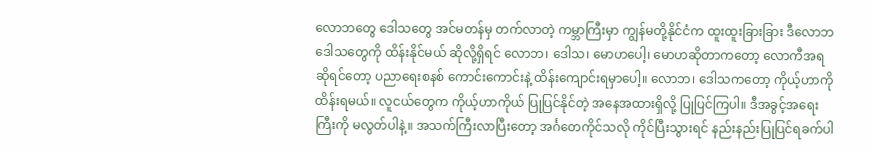လောဘတွေ ဒေါသတွေ အင်မတန်မှ တက်လာတဲ့ ကမ္ဘာကြီးမှာ ကျွန်မတို့နိုင်ငံက ထူးထူးခြားခြား ဒီလောဘဒေါသတွေကို ထိန်းနိုင်မယ် ဆိုလို့ရှိရင် လောဘ၊ ဒေါသ၊ မောဟပေါ့၊ မောဟဆိုတာကတော့ လောကီအရ ဆိုရင်တော့ ပညာရေးစနစ် ကောင်းကောင်းနဲ့ ထိန်းကျောင်းရမှာပေါ့။ လောဘ၊ ဒေါသကတော့ ကိုယ့်ဟာကို ထိန်းရမယ်။ လူငယ်တွေက ကိုယ့်ဟာကိုယ် ပြုပြင်နိုင်တဲ့ အနေအထားရှိလို့ ပြုပြင်ကြပါ။ ဒီအခွင့်အရေးကြီးကို မလွတ်ပါနဲ့။ အသက်ကြီးလာပြီးတော့ အင်္ဂတေကိုင်သလို ကိုင်ပြီးသွားရင် နည်းနည်းပြုပြင်ရခက်ပါ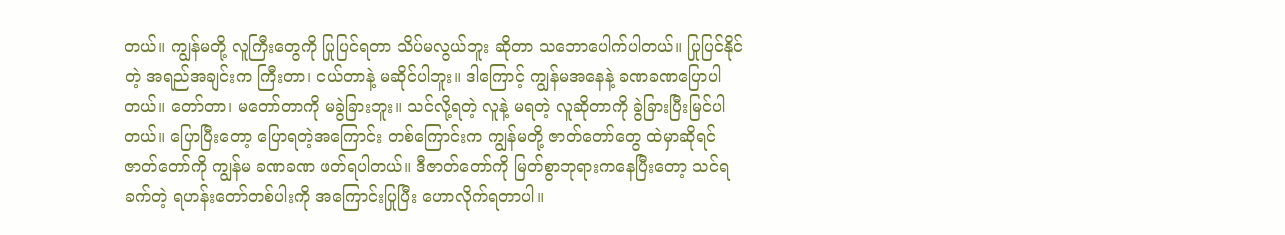တယ်။ ကျွန်မတို့ လူကြီးတွေကို ပြုပြင်ရတာ သိပ်မလွယ်ဘူး ဆိုတာ သဘောပေါက်ပါတယ်။ ပြုပြင်နိုင်တဲ့ အရည်အချင်းက ကြီးတာ၊ ငယ်တာနဲ့ မဆိုင်ပါဘူး။ ဒါကြောင့် ကျွန်မအနေနဲ့ ခဏခဏပြောပါတယ်။ တော်တာ၊ မတော်တာကို မခွဲခြားဘူး။ သင်လို့ရတဲ့ လူနဲ့ မရတဲ့ လူဆိုတာကို ခွဲခြားပြီးမြင်ပါတယ်။ ပြောပြီးတော့ ပြောရတဲ့အကြောင်း တစ်ကြောင်းက ကျွန်မတို့ ဇာတ်တော်တွေ ထဲမှာဆိုရင် ဇာတ်တော်ကို ကျွန်မ ခဏခဏ ဖတ်ရပါတယ်။ ဒီဇာတ်တော်ကို မြတ်စွာဘုရားကနေပြီးတော့ သင်ရခက်တဲ့ ရဟန်းတော်တစ်ပါးကို အကြောင်းပြုပြီး ဟောလိုက်ရတာပါ။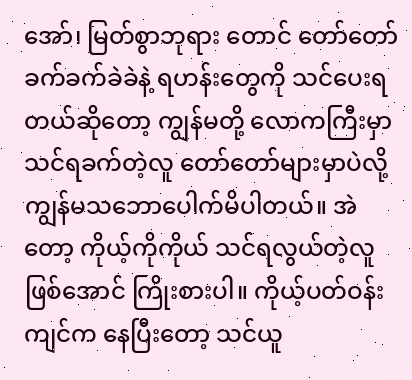အော်၊ မြတ်စွာဘုရား တောင် တော်တော်ခက်ခက်ခဲခဲနဲ့ ရဟန်းတွေကို သင်ပေးရတယ်ဆိုတော့ ကျွန်မတို့ လောကကြီးမှာ သင်ရခက်တဲ့လူ တော်တော်များမှာပဲလို့ ကျွန်မသဘောပေါက်မိပါတယ်။ အဲတော့ ကိုယ့်ကိုကိုယ် သင်ရလွယ်တဲ့လူ ဖြစ်အောင် ကြိုးစားပါ။ ကိုယ့်ပတ်ဝန်းကျင်က နေပြီးတော့ သင်ယူ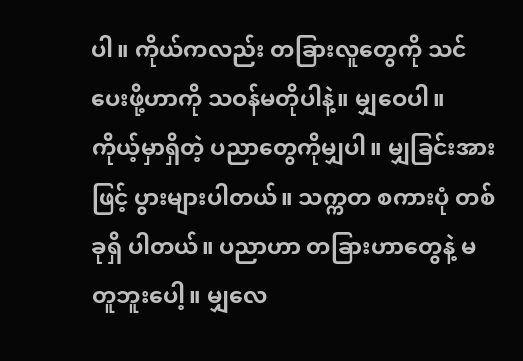ပါ။ ကိုယ်ကလည်း တခြားလူတွေကို သင်ပေးဖို့ဟာကို သဝန်မတိုပါနဲ့။ မျှဝေပါ။ ကိုယ့်မှာရှိတဲ့ ပညာတွေကိုမျှပါ။ မျှခြင်းအားဖြင့် ပွားများပါတယ်။ သက္ကတ စကားပုံ တစ်ခုရှိ ပါတယ်။ ပညာဟာ တခြားဟာတွေနဲ့ မတူဘူးပေါ့။ မျှလေ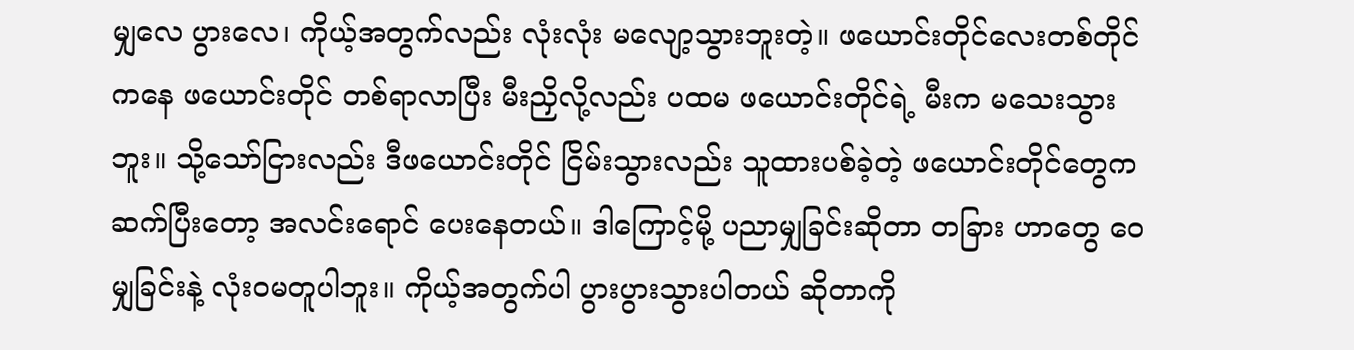မျှလေ ပွားလေ၊ ကိုယ့်အတွက်လည်း လုံးလုံး မလျော့သွားဘူးတဲ့။ ဖယောင်းတိုင်လေးတစ်တိုင်ကနေ ဖယောင်းတိုင် တစ်ရာလာပြီး မီးညှိလို့လည်း ပထမ ဖယောင်းတိုင်ရဲ့ မီးက မသေးသွားဘူး။ သို့သော်ငြားလည်း ဒီဖယောင်းတိုင် ငြိမ်းသွားလည်း သူထားပစ်ခဲ့တဲ့ ဖယောင်းတိုင်တွေက ဆက်ပြီးတော့ အလင်းရောင် ပေးနေတယ်။ ဒါကြောင့်မို့ ပညာမျှခြင်းဆိုတာ တခြား ဟာတွေ ဝေမျှခြင်းနဲ့ လုံးဝမတူပါဘူး။ ကိုယ့်အတွက်ပါ ပွားပွားသွားပါတယ် ဆိုတာကို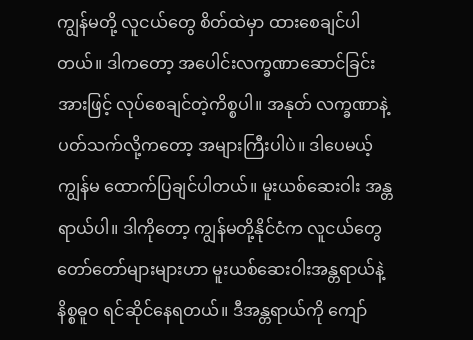ကျွန်မတို့ လူငယ်တွေ စိတ်ထဲမှာ ထားစေချင်ပါတယ်။ ဒါကတော့ အပေါင်းလက္ခဏာဆောင်ခြင်းအားဖြင့် လုပ်စေချင်တဲ့ကိစ္စပါ။ အနုတ် လက္ခဏာနဲ့ ပတ်သက်လို့ကတော့ အများကြီးပါပဲ။ ဒါပေမယ့် ကျွန်မ ထောက်ပြချင်ပါတယ်။ မူးယစ်ဆေးဝါး အန္တရာယ်ပါ။ ဒါကိုတော့ ကျွန်မတို့နိုင်ငံက လူငယ်တွေ တော်တော်များများဟာ မူးယစ်ဆေးဝါးအန္တရာယ်နဲ့ နိစ္စဓူဝ ရင်ဆိုင်နေရတယ်။ ဒီအန္တရာယ်ကို ကျော်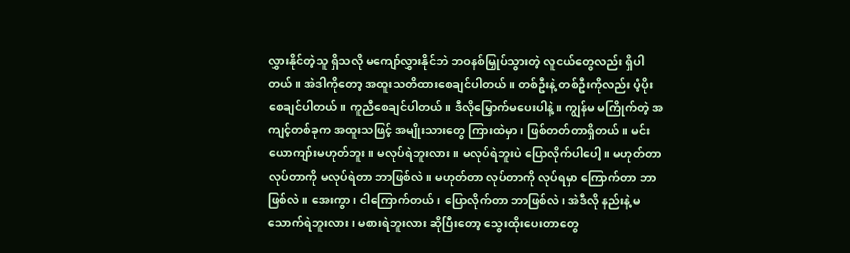လွှားနိုင်တဲ့သူ ရှိသလို မကျော်လွှားနိုင်ဘဲ ဘဝနစ်မြှုပ်သွားတဲ့ လူငယ်တွေလည်း ရှိပါတယ်။ အဲဒါကိုတော့ အထူးသတိထားစေချင်ပါတယ်။ တစ်ဦးနဲ့ တစ်ဦးကိုလည်း ပံ့ပိုး စေချင်ပါတယ်။ ကူညီစေချင်ပါတယ်။ ဒီလိုမြှောက်မပေးပါနဲ့။ ကျွန်မ မကြိုက်တဲ့ အကျင့်တစ်ခုက အထူးသဖြင့် အမျိုးသားတွေ ကြားထဲမှာ၊ ဖြစ်တတ်တာရှိတယ်။ မင်းယောကျာ်းမဟုတ်ဘူး။ မလုပ်ရဲဘူးလား။ မလုပ်ရဲဘူးပဲ ပြောလိုက်ပါပေါ့။ မဟုတ်တာ လုပ်တာကို မလုပ်ရဲတာ ဘာဖြစ်လဲ။ မဟုတ်တာ လုပ်တာကို လုပ်ရမှာ ကြောက်တာ ဘာဖြစ်လဲ။ အေးကွာ၊ ငါကြောက်တယ်၊ ပြောလိုက်တာ ဘာဖြစ်လဲ၊ အဲဒီလို နည်းနဲ့ မသောက်ရဲဘူးလား၊ မစားရဲဘူးလား ဆိုပြီးတော့ သွေးထိုးပေးတာတွေ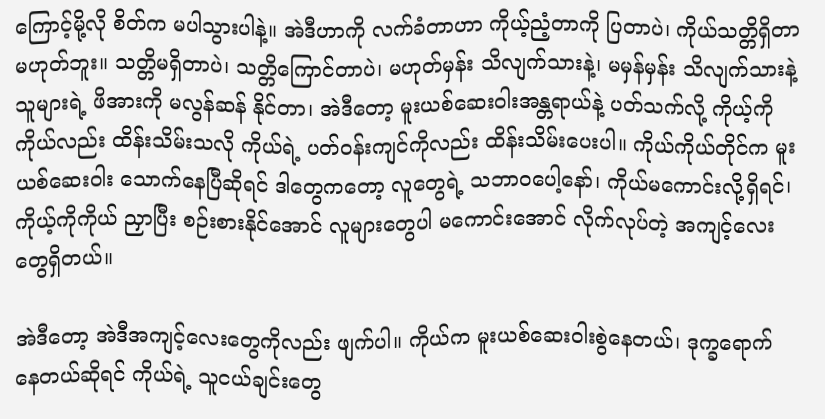ကြောင့်မို့လို စိတ်က မပါသွားပါနဲ့။ အဲဒီဟာကို လက်ခံတာဟာ ကိုယ့်ညံ့တာကို ပြတာပဲ၊ ကိုယ်သတ္တိရှိတာ မဟုတ်ဘူး။ သတ္တိမရှိတာပဲ၊ သတ္တိကြောင်တာပဲ၊ မဟုတ်မှန်း သိလျက်သားနဲ့၊ မမှန်မှန်း သိလျက်သားနဲ့ သူများရဲ့ ဖိအားကို မလွန်ဆန် နိုင်တာ၊ အဲဒီတော့ မူးယစ်ဆေးဝါးအန္တရာယ်နဲ့ ပတ်သက်လို့ ကိုယ့်ကိုကိုယ်လည်း ထိန်းသိမ်းသလို ကိုယ်ရဲ့ ပတ်ဝန်းကျင်ကိုလည်း ထိန်းသိမ်းပေးပါ။ ကိုယ်ကိုယ်တိုင်က မူးယစ်ဆေးဝါး သောက်နေပြီဆိုရင် ဒါတွေကတော့ လူတွေရဲ့ သဘာဝပေါ့နော်၊ ကိုယ်မကောင်းလို့ရှိရင်၊ ကိုယ့်ကိုကိုယ် ညှာပြီး စဉ်းစားနိုင်အောင် လူများတွေပါ မကောင်းအောင် လိုက်လုပ်တဲ့ အကျင့်လေးတွေရှိတယ်။

အဲဒီတော့ အဲဒီအကျင့်လေးတွေကိုလည်း ဖျက်ပါ။ ကိုယ်က မူးယစ်ဆေးဝါးစွဲနေတယ်၊ ဒုက္ခရောက် နေတယ်ဆိုရင် ကိုယ်ရဲ့ သူငယ်ချင်းတွေ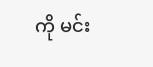ကို မင်း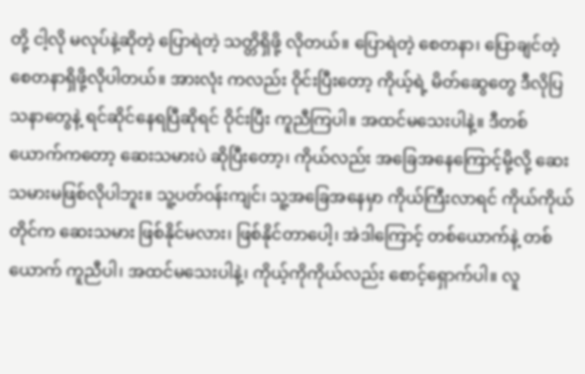တို့ ငါ့လို မလုပ်နဲ့ဆိုတဲ့ ပြောရဲတဲ့ သတ္တိရှိဖို့ လိုတယ်။ ပြောရဲတဲ့ စေတနာ၊ ပြောချင်တဲ့ စေတနာရှိဖို့လိုပါတယ်။ အားလုံး ကလည်း ဝိုင်းပြီးတော့ ကိုယ့်ရဲ့ မိတ်ဆွေတွေ ဒီလိုပြသနာတွေနဲ့ ရင်ဆိုင်နေရပြီဆိုရင် ဝိုင်းပြီး ကူညီကြပါ။ အထင်မသေးပါနဲ့။ ဒီတစ်ယောက်ကတော့ ဆေးသမားပဲ ဆိုပြီးတော့၊ ကိုယ်လည်း အခြေအနေကြောင့်မို့လို့ ဆေးသမားမဖြစ်လိုပါဘူး။ သူ့ပတ်ဝန်းကျင်၊ သူ့အခြေအနေမှာ ကိုယ်ကြီးလာရင် ကိုယ်ကိုယ်တိုင်က ဆေးသမား ဖြစ်နိုင်မလား၊ ဖြစ်နိုင်တာပေါ့၊ အဲဒါကြောင့် တစ်ယောက်နဲ့ တစ်ယောက် ကူညီပါ၊ အထင်မသေးပါနဲ့၊ ကိုယ့်ကိုကိုယ်လည်း စောင့်ရှောက်ပါ။ လူ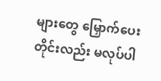များတွေ မြှောက်ပေးတိုင်းလည်း မလုပ်ပါ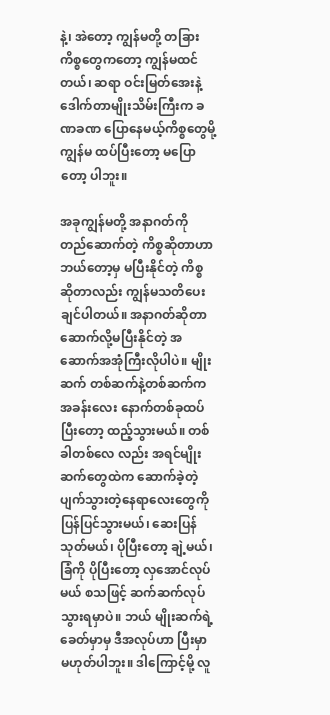နဲ့၊ အဲတော့ ကျွန်မတို့ တခြားကိစ္စတွေကတော့ ကျွန်မထင်တယ်၊ ဆရာ ဝင်းမြတ်အေးနဲ့ ဒေါက်တာမျိုးသိမ်းကြီးက ခဏခဏ ပြောနေမယ့်ကိစ္စတွေမို့ ကျွန်မ ထပ်ပြီးတော့ မပြောတော့ ပါဘူး။

အခုကျွန်မတို့ အနာဂတ်ကို တည်ဆောက်တဲ့ ကိစ္စဆိုတာဟာ ဘယ်တော့မှ မပြီးနိုင်တဲ့ ကိစ္စ ဆိုတာလည်း ကျွန်မသတိပေးချင်ပါတယ်။ အနာဂတ်ဆိုတာ ဆောက်လို့မပြီးနိုင်တဲ့ အဆောက်အအုံကြီးလိုပါပဲ။ မျိုးဆက် တစ်ဆက်နဲ့တစ်ဆက်က အခန်းလေး နောက်တစ်ခုထပ်ပြီးတော့ ထည့်သွားမယ်။ တစ်ခါတစ်လေ လည်း အရင်မျိုးဆက်တွေထဲက ဆောက်ခဲ့တဲ့ ပျက်သွားတဲ့နေရာလေးတွေကို ပြန်ပြင်သွားမယ်၊ ဆေးပြန် သုတ်မယ်၊ ပိုပြီးတော့ ချဲ့မယ်၊ ခြံကို ပိုပြီးတော့ လှအောင်လုပ်မယ် စသဖြင့် ဆက်ဆက်လုပ်သွားရမှာပဲ။ ဘယ် မျိုးဆက်ရဲ့ ခေတ်မှာမှ ဒီအလုပ်ဟာ ပြီးမှာ မဟုတ်ပါဘူး။ ဒါကြောင့်မို့ လူ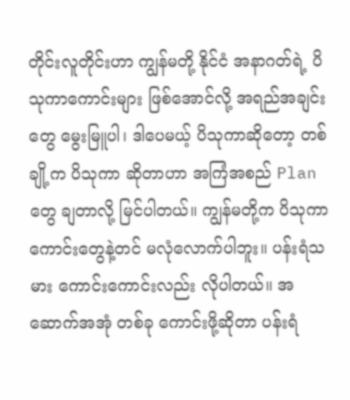တိုင်းလူတိုင်းဟာ ကျွန်မတို့ နိုင်ငံ အနာဂတ်ရဲ့ ပိသုကာကောင်းများ ဖြစ်အောင်လို့ အရည်အချင်းတွေ မွေးမြူပါ၊ ဒါပေမယ့် ပိသုကာဆိုတော့ တစ်ချို့က ပိသုကာ ဆိုတာဟာ အကြံအစည် Plan တွေ ချတာလို့ မြင်ပါတယ်။ ကျွန်မတို့က ပိသုကာ ကောင်းတွေနဲ့တင် မလုံလောက်ပါဘူး။ ပန်းရံသမား ကောင်းကောင်းလည်း လိုပါတယ်။ အဆောက်အအုံ တစ်ခု ကောင်းဖို့ဆိုတာ ပန်းရံ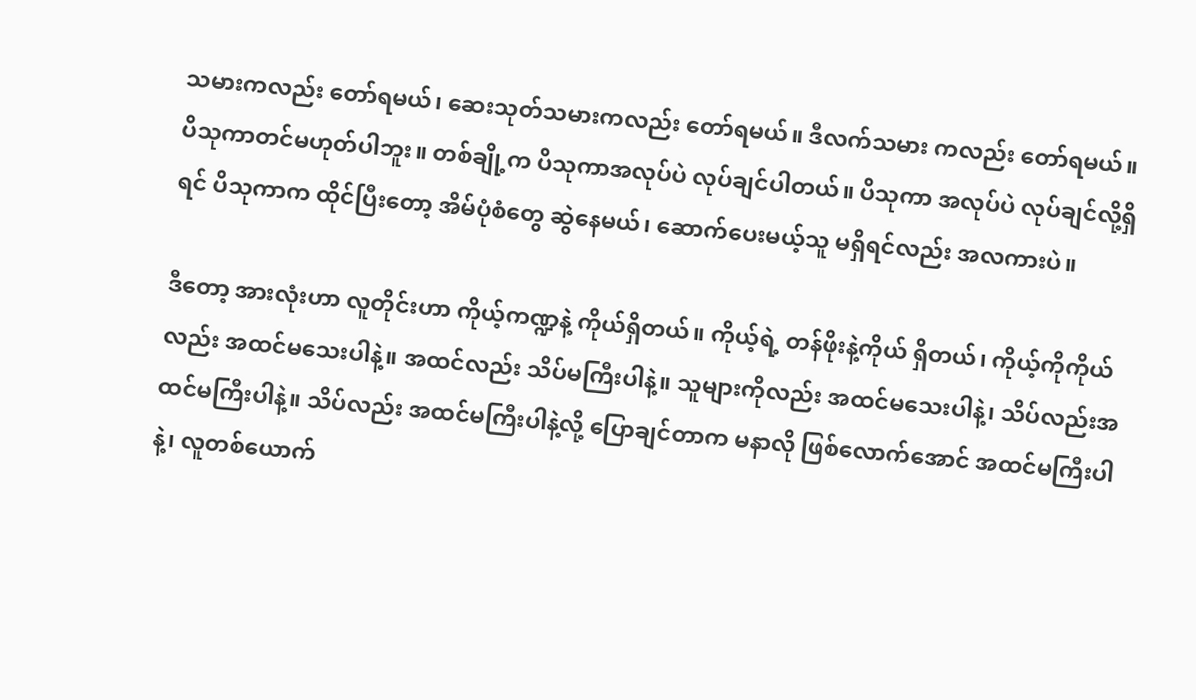သမားကလည်း တော်ရမယ်၊ ဆေးသုတ်သမားကလည်း တော်ရမယ်။ ဒီလက်သမား ကလည်း တော်ရမယ်။ ပိသုကာတင်မဟုတ်ပါဘူး။ တစ်ချို့က ပိသုကာအလုပ်ပဲ လုပ်ချင်ပါတယ်။ ပိသုကာ အလုပ်ပဲ လုပ်ချင်လို့ရှိရင် ပိသုကာက ထိုင်ပြီးတော့ အိမ်ပုံစံတွေ ဆွဲနေမယ်၊ ဆောက်ပေးမယ့်သူ မရှိရင်လည်း အလကားပဲ။

ဒီတော့ အားလုံးဟာ လူတိုင်းဟာ ကိုယ့်ကဏ္ဍနဲ့ ကိုယ်ရှိတယ်။ ကိုယ့်ရဲ့ တန်ဖိုးနဲ့ကိုယ် ရှိတယ်၊ ကိုယ့်ကိုကိုယ်လည်း အထင်မသေးပါနဲ့။ အထင်လည်း သိပ်မကြီးပါနဲ့။ သူများကိုလည်း အထင်မသေးပါနဲ့၊ သိပ်လည်းအထင်မကြီးပါနဲ့။ သိပ်လည်း အထင်မကြီးပါနဲ့လို့ ပြောချင်တာက မနာလို ဖြစ်လောက်အောင် အထင်မကြီးပါနဲ့၊ လူတစ်ယောက်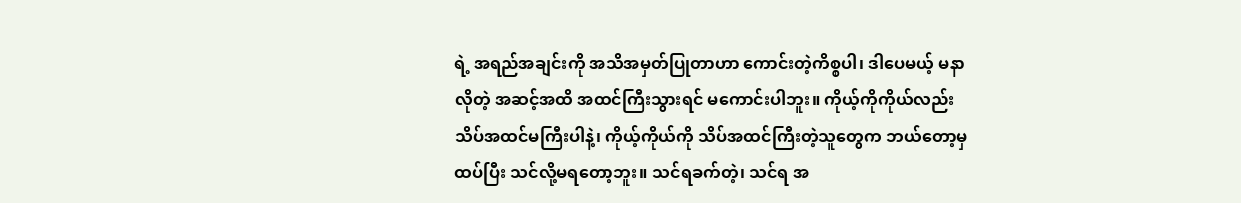ရဲ့ အရည်အချင်းကို အသိအမှတ်ပြုတာဟာ ကောင်းတဲ့ကိစ္စပါ၊ ဒါပေမယ့် မနာလိုတဲ့ အဆင့်အထိ အထင်ကြီးသွားရင် မကောင်းပါဘူး။ ကိုယ့်ကိုကိုယ်လည်း သိပ်အထင်မကြီးပါနဲ့၊ ကိုယ့်ကိုယ်ကို သိပ်အထင်ကြီးတဲ့သူတွေက ဘယ်တော့မှ ထပ်ပြီး သင်လို့မရတော့ဘူး။ သင်ရခက်တဲ့၊ သင်ရ အ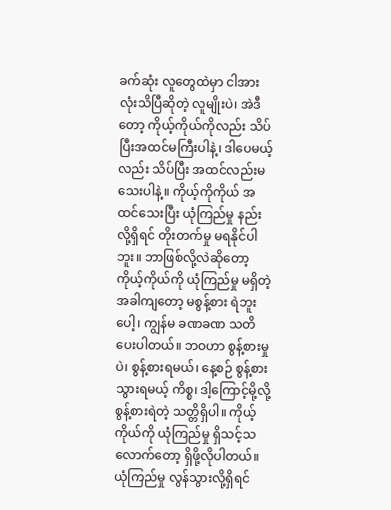ခက်ဆုံး လူတွေထဲမှာ ငါအားလုံးသိပြီဆိုတဲ့ လူမျိုးပဲ၊ အဲဒီတော့ ကိုယ့်ကိုယ်ကိုလည်း သိပ်ပြီးအထင်မကြီးပါနဲ့၊ ဒါပေမယ့်လည်း သိပ်ပြီး အထင်လည်းမသေးပါနဲ့။ ကိုယ့်ကိုကိုယ် အထင်သေးပြီး ယုံကြည်မှု နည်းလို့ရှိရင် တိုးတက်မှု မရနိုင်ပါဘူး။ ဘာဖြစ်လို့လဲဆိုတော့ ကိုယ့်ကိုယ်ကို ယုံကြည်မှု မရှိတဲ့ အခါကျတော့ မစွန့်စား ရဲဘူးပေါ့၊ ကျွန်မ ခဏခဏ သတိပေးပါတယ်။ ဘဝဟာ စွန့်စားမှုပဲ၊ စွန့်စားရမယ်၊ နေ့စဉ် စွန့်စားသွားရမယ့် ကိစ္စ၊ ဒါ့ကြောင့်မို့လို့ စွန့်စားရဲတဲ့ သတ္တိရှိပါ။ ကိုယ့်ကိုယ်ကို ယုံကြည်မှု ရှိသင့်သလောက်တော့ ရှိဖို့လိုပါတယ်။ ယုံကြည်မှု လွန်သွားလို့ရှိရင်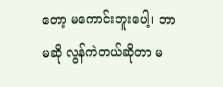တော့ မကောင်းဘူးပေါ့၊ ဘာမဆို လွန်ကဲတယ်ဆိုတာ မ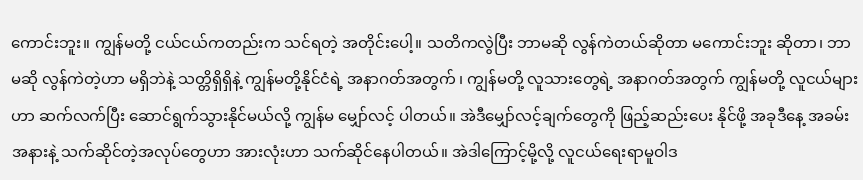ကောင်းဘူး။ ကျွန်မတို့ ငယ်ငယ်ကတည်းက သင်ရတဲ့ အတိုင်းပေါ့။ သတိကလွဲပြီး ဘာမဆို လွန်ကဲတယ်ဆိုတာ မကောင်းဘူး ဆိုတာ၊ ဘာမဆို လွန်ကဲတဲ့ဟာ မရှိဘဲနဲ့ သတ္တိရှိရှိနဲ့ ကျွန်မတို့နိုင်ငံရဲ့ အနာဂတ်အတွက် ၊ ကျွန်မတို့ လူသားတွေရဲ့ အနာဂတ်အတွက် ကျွန်မတို့ လူငယ်များဟာ ဆက်လက်ပြီး ဆောင်ရွက်သွားနိုင်မယ်လို့ ကျွန်မ မျှော်လင့် ပါတယ်။ အဲဒီမျှော်လင့်ချက်တွေကို ဖြည့်ဆည်းပေး နိုင်ဖို့ အခုဒီနေ့ အခမ်းအနားနဲ့ သက်ဆိုင်တဲ့အလုပ်တွေဟာ အားလုံးဟာ သက်ဆိုင်နေပါတယ်။ အဲဒါကြောင့်မို့လို့ လူငယ်ရေးရာမူဝါဒ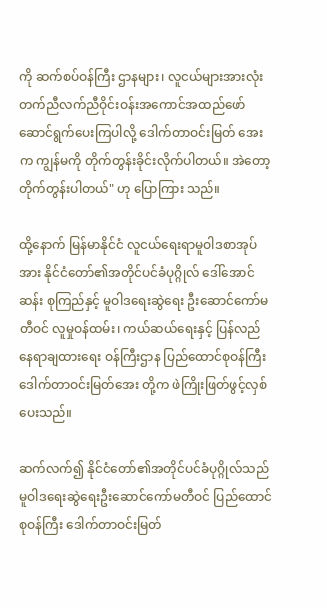ကို ဆက်စပ်ဝန်ကြီး ဌာနများ၊ လူငယ်များအားလုံး တက်ညီလက်ညီဝိုင်းဝန်းအကောင်အထည်ဖော် ဆောင်ရွက်ပေးကြပါလို့ ဒေါက်တာဝင်းမြတ် အေးက ကျွန်မကို တိုက်တွန်းခိုင်းလိုက်ပါတယ်။ အဲတော့ တိုက်တွန်းပါတယ်" ဟု ပြောကြား သည်။

ထို့နောက် မြန်မာနိုင်ငံ လူငယ်ရေးရာမူဝါဒစာအုပ် အား နိုင်ငံတော်၏အတိုင်ပင်ခံပုဂ္ဂိုလ် ဒေါ်အောင်ဆန်း စုကြည်နှင့် မူဝါဒရေးဆွဲရေး ဦးဆောင်ကော်မတီဝင် လူမှုဝန်ထမ်း၊ ကယ်ဆယ်ရေးနှင့် ပြန်လည်နေရာချထားရေး ဝန်ကြီးဌာန ပြည်ထောင်စုဝန်ကြီး ဒေါက်တာဝင်းမြတ်အေး တို့က ဖဲကြိုးဖြတ်ဖွင့်လှစ်ပေးသည်။

ဆက်လက်၍ နိုင်ငံတော်၏အတိုင်ပင်ခံပုဂ္ဂိုလ်သည် မူဝါဒရေးဆွဲရေးဦးဆောင်ကော်မတီဝင် ပြည်ထောင်စုဝန်ကြီး ဒေါက်တာဝင်းမြတ်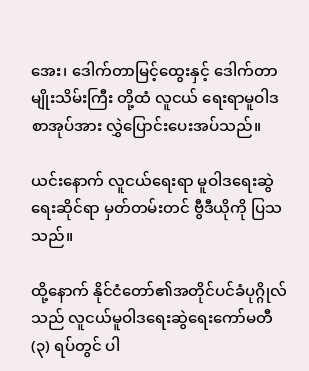အေး၊ ဒေါက်တာမြင့်ထွေးနှင့် ဒေါက်တာမျိုးသိမ်းကြီး တို့ထံ လူငယ် ရေးရာမူဝါဒစာအုပ်အား လွှဲပြောင်းပေးအပ်သည်။

ယင်းနောက် လူငယ်ရေးရာ မူဝါဒရေးဆွဲရေးဆိုင်ရာ မှတ်တမ်းတင် ဗွီဒီယိုကို ပြသသည်။

ထို့နောက် နိုင်ငံတော်၏အတိုင်ပင်ခံပုဂ္ဂိုလ်သည် လူငယ်မူဝါဒရေးဆွဲရေးကော်မတီ (၃) ရပ်တွင် ပါ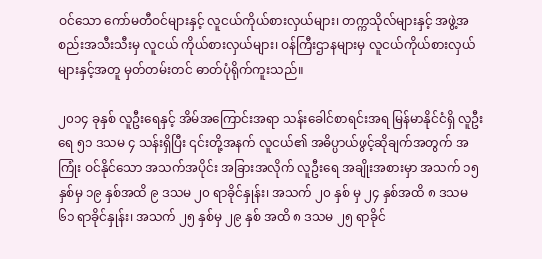ဝင်သော ကော်မတီဝင်များနှင့် လူငယ်ကိုယ်စားလှယ်များ၊ တက္ကသိုလ်များနှင့် အဖွဲ့အစည်းအသီးသီးမှ လူငယ် ကိုယ်စားလှယ်များ၊ ဝန်ကြီးဌာနများမှ လူငယ်ကိုယ်စားလှယ်များနှင့်အတူ မှတ်တမ်းတင် ဓာတ်ပုံရိုက်ကူးသည်။

၂၀၁၄ ခုနှစ် လူဦးရေနှင့် အိမ်အကြောင်းအရာ သန်းခေါင်စာရင်းအရ မြန်မာနိုင်ငံရှိ လူဦးရေ ၅၁ ဒသမ ၄ သန်းရှိပြီး ၎င်းတို့အနက် လူငယ်၏ အဓိပ္ပာယ်ဖွင့်ဆိုချက်အတွက် အကြုံး ဝင်နိုင်သော အသက်အပိုင်း အခြားအလိုက် လူဦးရေ အချိုးအစားမှာ အသက် ၁၅ နှစ်မှ ၁၉ နှစ်အထိ ၉ ဒသမ ၂၀ ရာခိုင်နှုန်း၊ အသက် ၂၀ နှစ် မှ ၂၄ နှစ်အထိ ၈ ဒသမ ၆၁ ရာခိုင်နှုန်း၊ အသက် ၂၅ နှစ်မှ ၂၉ နှစ် အထိ ၈ ဒသမ ၂၅ ရာခိုင်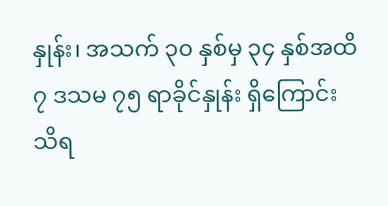နှုန်း၊ အသက် ၃၀ နှစ်မှ ၃၄ နှစ်အထိ ၇ ဒသမ ၇၅ ရာခိုင်နှုန်း ရှိကြောင်း သိရ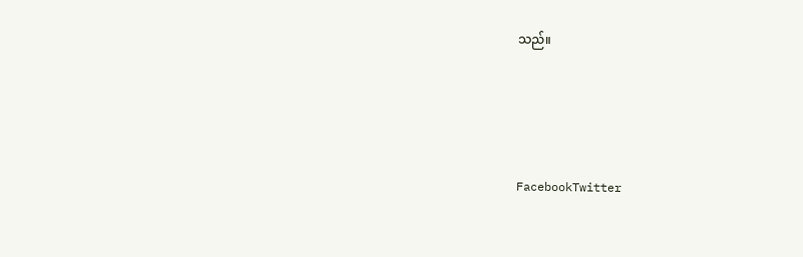သည်။





FacebookTwitter